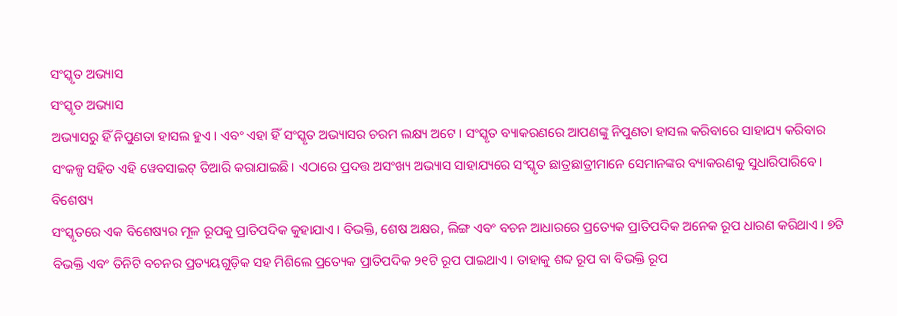ସଂସ୍କୃତ ଅଭ୍ୟାସ
ସଂସ୍କୃତ ଅଭ୍ୟାସ
ଅଭ୍ୟାସରୁ ହିଁ ନିପୁଣତା ହାସଲ ହୁଏ। ଏବଂ ଏହା ହିଁ ସଂସ୍କୃତ ଅଭ୍ୟାସର ଚରମ ଲକ୍ଷ୍ୟ ଅଟେ। ସଂସ୍କୃତ ବ୍ୟାକରଣରେ ଆପଣଙ୍କୁ ନିପୁଣତା ହାସଲ କରିବାରେ ସାହାଯ୍ୟ କରିବାର ସଂକଳ୍ପ ସହିତ ଏହି ୱେବସାଇଟ୍ ତିଆରି କରାଯାଇଛି। ଏଠାରେ ପ୍ରଦତ୍ତ ଅସଂଖ୍ୟ ଅଭ୍ୟାସ ସାହାଯ୍ୟରେ ସଂସ୍କୃତ ଛାତ୍ରଛାତ୍ରୀମାନେ ସେମାନଙ୍କର ବ୍ୟାକରଣକୁ ସୁଧାରିପାରିବେ।
ବିଶେଷ୍ୟ
ସଂସ୍କୃତରେ ଏକ ବିଶେଷ୍ୟର ମୂଳ ରୂପକୁ ପ୍ରାତିପଦିକ କୁହାଯାଏ। ବିଭକ୍ତି, ଶେଷ ଅକ୍ଷର, ଲିଙ୍ଗ ଏବଂ ବଚନ ଆଧାରରେ ପ୍ରତ୍ୟେକ ପ୍ରାତିପଦିକ ଅନେକ ରୂପ ଧାରଣ କରିଥାଏ। ୭ଟି ବିଭକ୍ତି ଏବଂ ତିନିଟି ବଚନର ପ୍ରତ୍ୟୟଗୁଡ଼ିକ ସହ ମିଶିଲେ ପ୍ରତ୍ୟେକ ପ୍ରାତିପଦିକ ୨୧ଟି ରୂପ ପାଇଥାଏ। ତାହାକୁ ଶବ୍ଦ ରୂପ ବା ବିଭକ୍ତି ରୂପ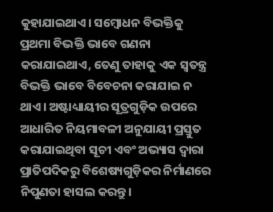କୁହାଯାଇଥାଏ। ସମ୍ବୋଧନ ବିଭକ୍ତିକୁ ପ୍ରଥମା ବିଭକ୍ତି ଭାବେ ଗଣନା କରାଯାଇଥାଏ, ତେଣୁ ତାହାକୁ ଏକ ସ୍ୱତନ୍ତ୍ର ବିଭକ୍ତି ଭାବେ ବିବେଚନା କରାଯାଇ ନ ଥାଏ। ଅଷ୍ଟାଧ୍ୟାୟୀର ସୂତ୍ରଗୁଡ଼ିକ ଉପରେ ଆଧାରିତ ନିୟମାବଳୀ ଅନୁଯାୟୀ ପ୍ରସ୍ତୁତ କରାଯାଇଥିବା ସୂଚୀ ଏବଂ ଅଭ୍ୟାସ ଦ୍ୱାରା ପ୍ରାତିପଦିକରୁ ବିଶେଷ୍ୟଗୁଡ଼ିକର ନିର୍ମାଣରେ ନିପୁଣତା ହାସଲ କରନ୍ତୁ।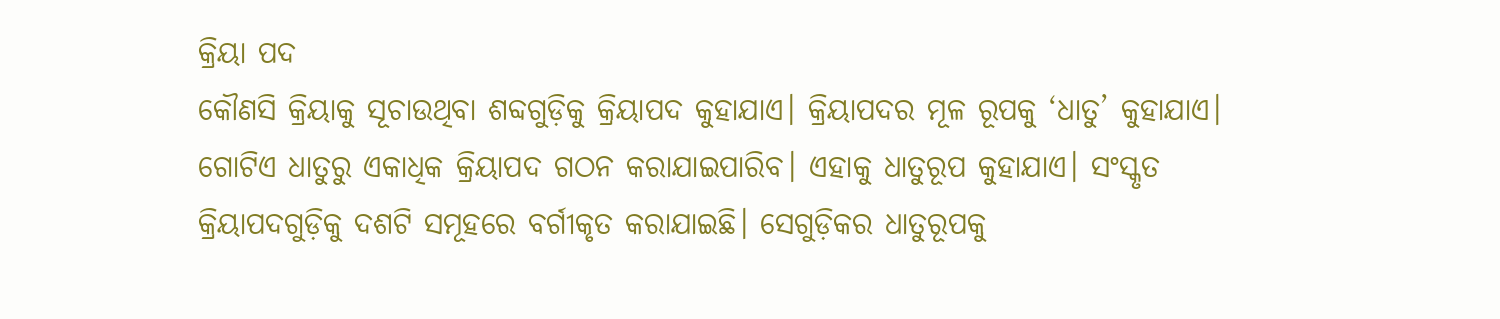କ୍ରିୟା ପଦ
କୌଣସି କ୍ରିୟାକୁ ସୂଚାଉଥିବା ଶବ୍ଦଗୁଡ଼ିକୁ କ୍ରିୟାପଦ କୁହାଯାଏ। କ୍ରିୟାପଦର ମୂଳ ରୂପକୁ ‘ଧାତୁ’ କୁହାଯାଏ। ଗୋଟିଏ ଧାତୁରୁ ଏକାଧିକ କ୍ରିୟାପଦ ଗଠନ କରାଯାଇପାରିବ। ଏହାକୁ ଧାତୁରୂପ କୁହାଯାଏ। ସଂସ୍କୃତ କ୍ରିୟାପଦଗୁଡ଼ିକୁ ଦଶଟି ସମୂହରେ ବର୍ଗୀକୃତ କରାଯାଇଛି। ସେଗୁଡ଼ିକର ଧାତୁରୂପକୁ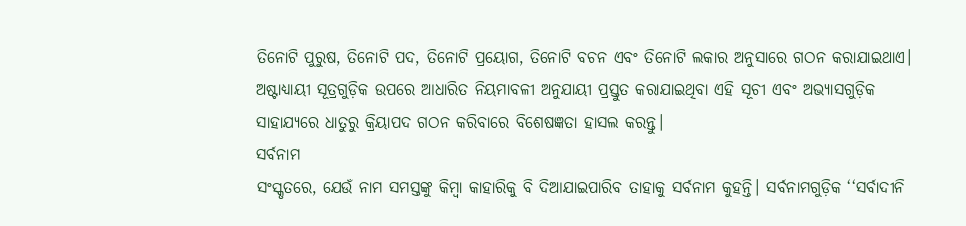ତିନୋଟି ପୁରୁଷ, ତିନୋଟି ପଦ, ତିନୋଟି ପ୍ରୟୋଗ, ତିନୋଟି ବଚନ ଏବଂ ତିନୋଟି ଲକାର ଅନୁସାରେ ଗଠନ କରାଯାଇଥାଏ। ଅଷ୍ଟାଧ୍ୟାୟୀ ସୂତ୍ରଗୁଡ଼ିକ ଉପରେ ଆଧାରିତ ନିୟମାବଳୀ ଅନୁଯାୟୀ ପ୍ରସ୍ତୁତ କରାଯାଇଥିବା ଏହି ସୂଚୀ ଏବଂ ଅଭ୍ୟାସଗୁଡ଼ିକ ସାହାଯ୍ୟରେ ଧାତୁରୁ କ୍ରିୟାପଦ ଗଠନ କରିବାରେ ବିଶେଷଜ୍ଞତା ହାସଲ କରନ୍ତୁ।
ସର୍ବନାମ
ସଂସ୍କୃତରେ, ଯେଉଁ ନାମ ସମସ୍ତଙ୍କୁ କିମ୍ବା କାହାରିକୁ ବି ଦିଆଯାଇପାରିବ ତାହାକୁ ସର୍ବନାମ କୁହନ୍ତି। ସର୍ବନାମଗୁଡ଼ିକ ‘‘ସର୍ବାଦୀନି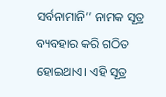ସର୍ବନାମାନି’’ ନାମକ ସୂତ୍ର ବ୍ୟବହାର କରି ଗଠିତ ହୋଇଥାଏ। ଏହି ସୂତ୍ର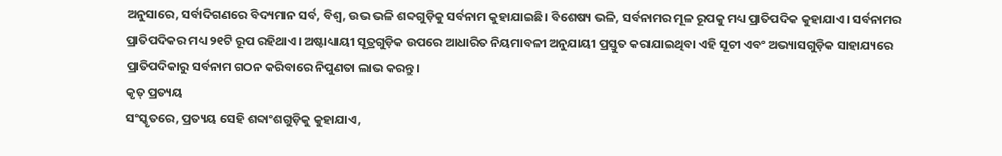ଅନୁସାରେ, ସର୍ବାଦିଗଣରେ ବିଦ୍ୟମାନ ସର୍ବ, ବିଶ୍ୱ, ଉଭ ଭଳି ଶବ୍ଦଗୁଡ଼ିକୁ ସର୍ବନାମ କୁହାଯାଇଛି। ବିଶେଷ୍ୟ ଭଳି, ସର୍ବନାମର ମୂଳ ରୂପକୁ ମଧ୍ୟ ପ୍ରାତିପଦିକ କୁହାଯାଏ। ସର୍ବନାମର ପ୍ରାତିପଦିକର ମଧ୍ୟ ୨୧ଟି ରୂପ ରହିଥାଏ। ଅଷ୍ଟାଧ୍ୟାୟୀ ସୂତ୍ରଗୁଡ଼ିକ ଉପରେ ଆଧାରିତ ନିୟମାବଳୀ ଅନୁଯାୟୀ ପ୍ରସ୍ତୁତ କରାଯାଇଥିବା ଏହି ସୂଚୀ ଏବଂ ଅଭ୍ୟାସଗୁଡ଼ିକ ସାହାଯ୍ୟରେ ପ୍ରାତିପଦିକାରୁ ସର୍ବନାମ ଗଠନ କରିବାରେ ନିପୁଣତା ଲାଭ କରନ୍ତୁ।
କୃତ୍ ପ୍ରତ୍ୟୟ
ସଂସ୍କୃତରେ, ପ୍ରତ୍ୟୟ ସେହି ଶବ୍ଦାଂଶଗୁଡ଼ିକୁ କୁହାଯାଏ,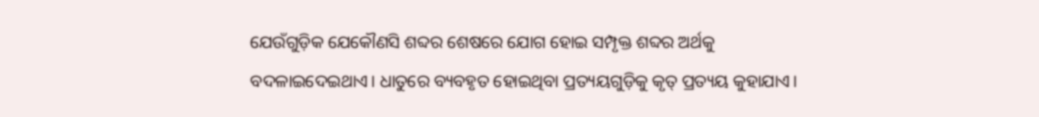ଯେଉଁଗୁଡ଼ିକ ଯେକୌଣସି ଶବ୍ଦର ଶେଷରେ ଯୋଗ ହୋଇ ସମ୍ପୃକ୍ତ ଶବ୍ଦର ଅର୍ଥକୁ ବଦଳାଇଦେଇଥାଏ। ଧାତୁରେ ବ୍ୟବହୃତ ହୋଇଥିବା ପ୍ରତ୍ୟୟଗୁଡ଼ିକୁ କୃତ୍ ପ୍ରତ୍ୟୟ କୁହାଯାଏ।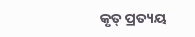କୃତ୍ ପ୍ରତ୍ୟୟ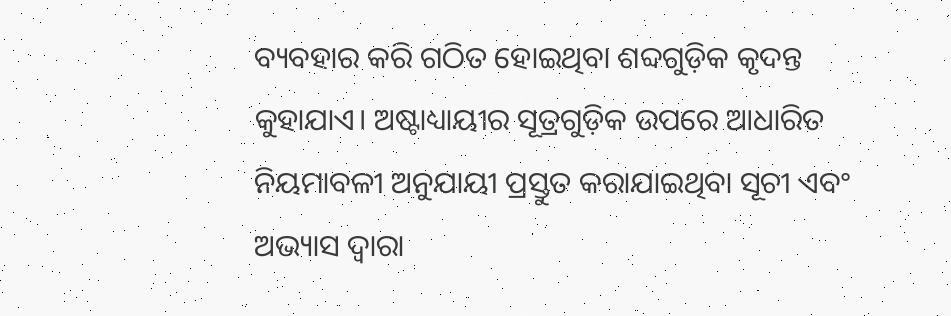ବ୍ୟବହାର କରି ଗଠିତ ହୋଇଥିବା ଶବ୍ଦଗୁଡ଼ିକ କୃଦନ୍ତ କୁହାଯାଏ। ଅଷ୍ଟାଧ୍ୟାୟୀର ସୂତ୍ରଗୁଡ଼ିକ ଉପରେ ଆଧାରିତ ନିୟମାବଳୀ ଅନୁଯାୟୀ ପ୍ରସ୍ତୁତ କରାଯାଇଥିବା ସୂଚୀ ଏବଂ ଅଭ୍ୟାସ ଦ୍ୱାରା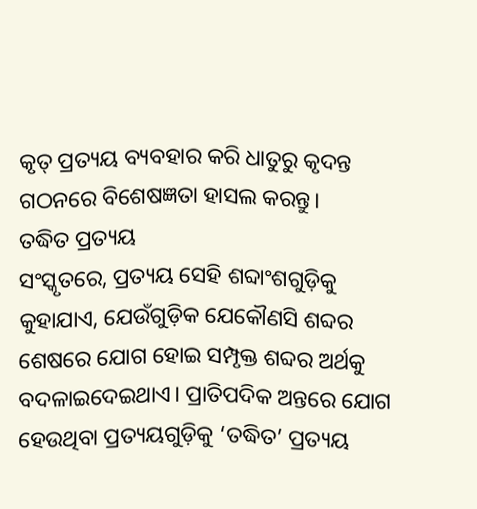କୃତ୍ ପ୍ରତ୍ୟୟ ବ୍ୟବହାର କରି ଧାତୁରୁ କୃଦନ୍ତ ଗଠନରେ ବିଶେଷଜ୍ଞତା ହାସଲ କରନ୍ତୁ।
ତଦ୍ଧିତ ପ୍ରତ୍ୟୟ
ସଂସ୍କୃତରେ, ପ୍ରତ୍ୟୟ ସେହି ଶବ୍ଦାଂଶଗୁଡ଼ିକୁ କୁହାଯାଏ, ଯେଉଁଗୁଡ଼ିକ ଯେକୌଣସି ଶବ୍ଦର ଶେଷରେ ଯୋଗ ହୋଇ ସମ୍ପୃକ୍ତ ଶବ୍ଦର ଅର୍ଥକୁ ବଦଳାଇଦେଇଥାଏ। ପ୍ରାତିପଦିକ ଅନ୍ତରେ ଯୋଗ ହେଉଥିବା ପ୍ରତ୍ୟୟଗୁଡ଼ିକୁ ‘ତଦ୍ଧିତ’ ପ୍ରତ୍ୟୟ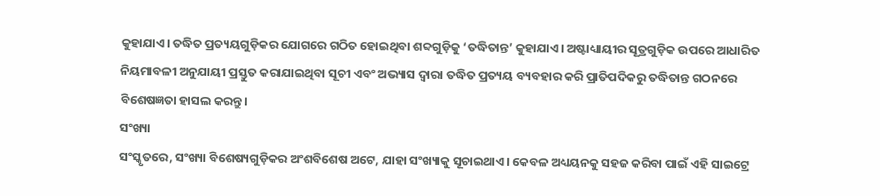କୁହାଯାଏ। ତଦ୍ଧିତ ପ୍ରତ୍ୟୟଗୁଡ଼ିକର ଯୋଗରେ ଗଠିତ ହୋଇଥିବା ଶବ୍ଦଗୁଡ଼ିକୁ ‘ତଦ୍ଧିତାନ୍ତ’ କୁହାଯାଏ। ଅଷ୍ଟାଧ୍ୟାୟୀର ସୂତ୍ରଗୁଡ଼ିକ ଉପରେ ଆଧାରିତ ନିୟମାବଳୀ ଅନୁଯାୟୀ ପ୍ରସ୍ତୁତ କରାଯାଇଥିବା ସୂଚୀ ଏବଂ ଅଭ୍ୟାସ ଦ୍ୱାରା ତଦ୍ଧିତ ପ୍ରତ୍ୟୟ ବ୍ୟବହାର କରି ପ୍ରାତିପଦିକରୁ ତଦ୍ଧିତାନ୍ତ ଗଠନରେ ବିଶେଷଜ୍ଞତା ହାସଲ କରନ୍ତୁ।
ସଂଖ୍ୟା
ସଂସ୍କୃତରେ, ସଂଖ୍ୟା ବିଶେଷ୍ୟଗୁଡ଼ିକର ଅଂଶବିଶେଷ ଅଟେ, ଯାହା ସଂଖ୍ୟାକୁ ସୂଚାଇଥାଏ। କେବଳ ଅଧ୍ୟୟନକୁ ସହଜ କରିବା ପାଇଁ ଏହି ସାଇଟ୍ରେ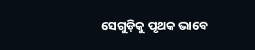ସେଗୁଡ଼ିକୁ ପୃଥକ ଭାବେ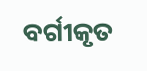ବର୍ଗୀକୃତ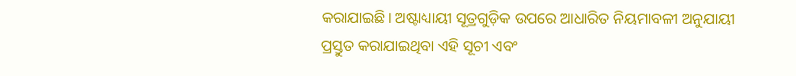କରାଯାଇଛି। ଅଷ୍ଟାଧ୍ୟାୟୀ ସୂତ୍ରଗୁଡ଼ିକ ଉପରେ ଆଧାରିତ ନିୟମାବଳୀ ଅନୁଯାୟୀ ପ୍ରସ୍ତୁତ କରାଯାଇଥିବା ଏହି ସୂଚୀ ଏବଂ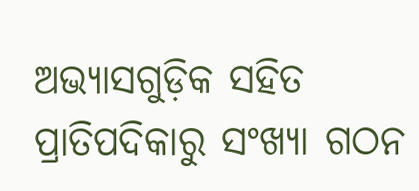ଅଭ୍ୟାସଗୁଡ଼ିକ ସହିତ ପ୍ରାତିପଦିକାରୁ ସଂଖ୍ୟା ଗଠନ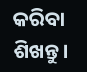କରିବା ଶିଖନ୍ତୁ।